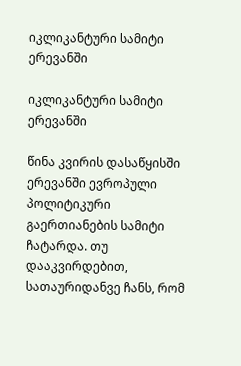იკლიკანტური სამიტი ერევანში

იკლიკანტური სამიტი ერევანში

წინა კვირის დასაწყისში ერევანში ევროპული პოლიტიკური გაერთიანების სამიტი ჩატარდა. თუ დააკვირდებით, სათაურიდანვე ჩანს, რომ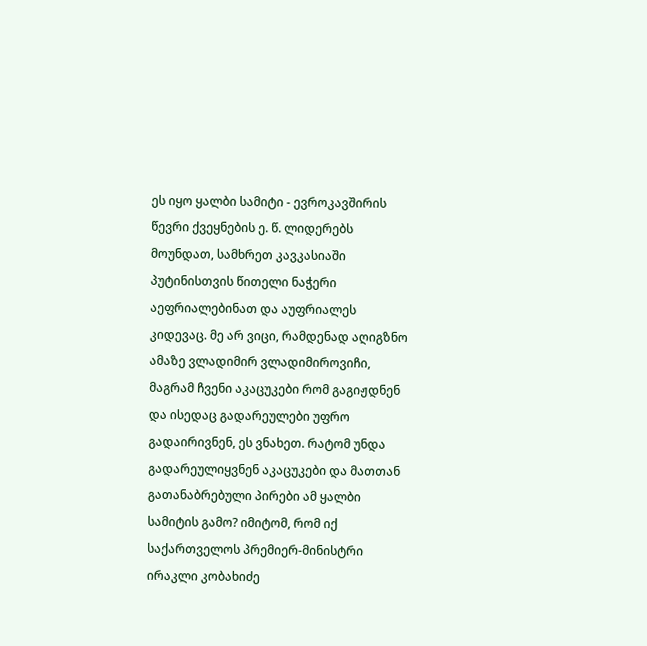ეს იყო ყალბი სამიტი - ევროკავშირის წევრი ქვეყნების ე. წ. ლიდერებს მოუნდათ, სამხრეთ კავკასიაში პუტინისთვის წითელი ნაჭერი აეფრიალებინათ და აუფრიალეს კიდევაც. მე არ ვიცი, რამდენად აღიგზნო ამაზე ვლადიმირ ვლადიმიროვიჩი, მაგრამ ჩვენი აკაცუკები რომ გაგიჟდნენ და ისედაც გადარეულები უფრო გადაირივნენ, ეს ვნახეთ. რატომ უნდა გადარეულიყვნენ აკაცუკები და მათთან გათანაბრებული პირები ამ ყალბი სამიტის გამო? იმიტომ, რომ იქ საქართველოს პრემიერ-მინისტრი ირაკლი კობახიძე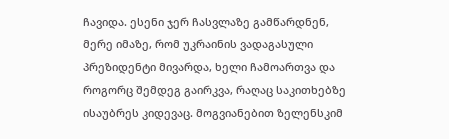ჩავიდა. ესენი ჯერ ჩასვლაზე გამწარდნენ, მერე იმაზე, რომ უკრაინის ვადაგასული პრეზიდენტი მივარდა, ხელი ჩამოართვა და როგორც შემდეგ გაირკვა, რაღაც საკითხებზე ისაუბრეს კიდევაც. მოგვიანებით ზელენსკიმ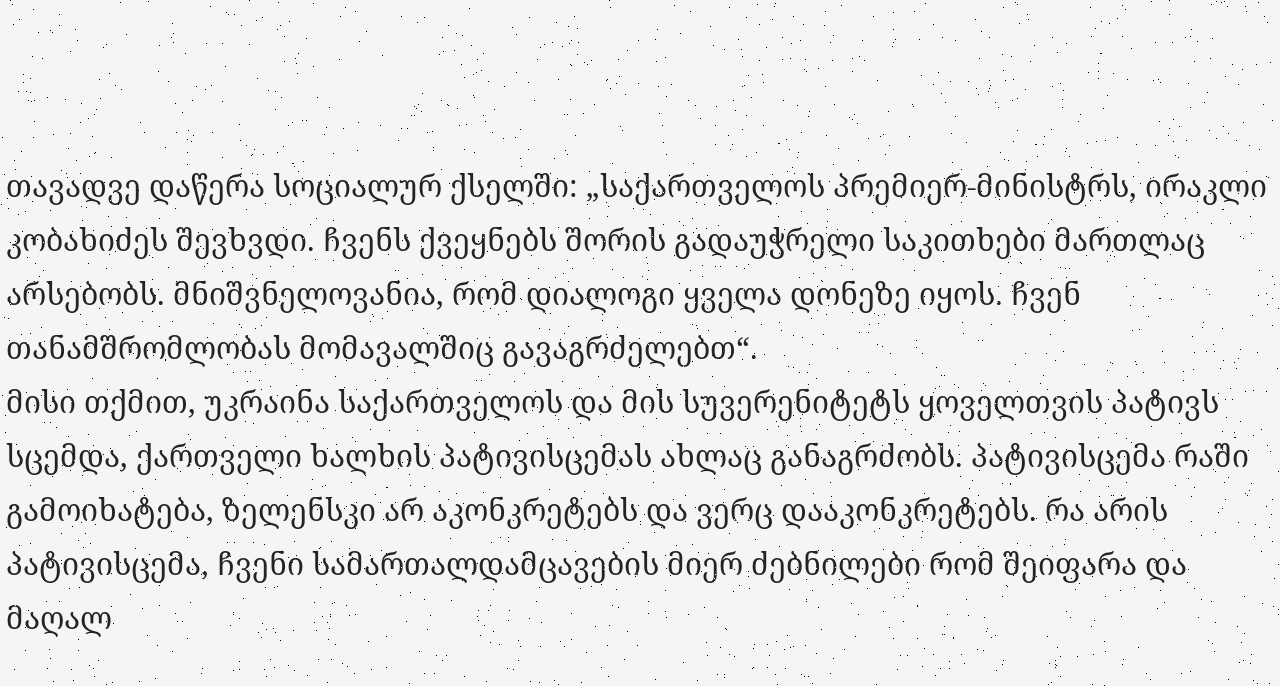თავადვე დაწერა სოციალურ ქსელში: „საქართველოს პრემიერ-მინისტრს, ირაკლი კობახიძეს შევხვდი. ჩვენს ქვეყნებს შორის გადაუჭრელი საკითხები მართლაც არსებობს. მნიშვნელოვანია, რომ დიალოგი ყველა დონეზე იყოს. ჩვენ თანამშრომლობას მომავალშიც გავაგრძელებთ“.
მისი თქმით, უკრაინა საქართველოს და მის სუვერენიტეტს ყოველთვის პატივს სცემდა, ქართველი ხალხის პატივისცემას ახლაც განაგრძობს. პატივისცემა რაში გამოიხატება, ზელენსკი არ აკონკრეტებს და ვერც დააკონკრეტებს. რა არის პატივისცემა, ჩვენი სამართალდამცავების მიერ ძებნილები რომ შეიფარა და მაღალ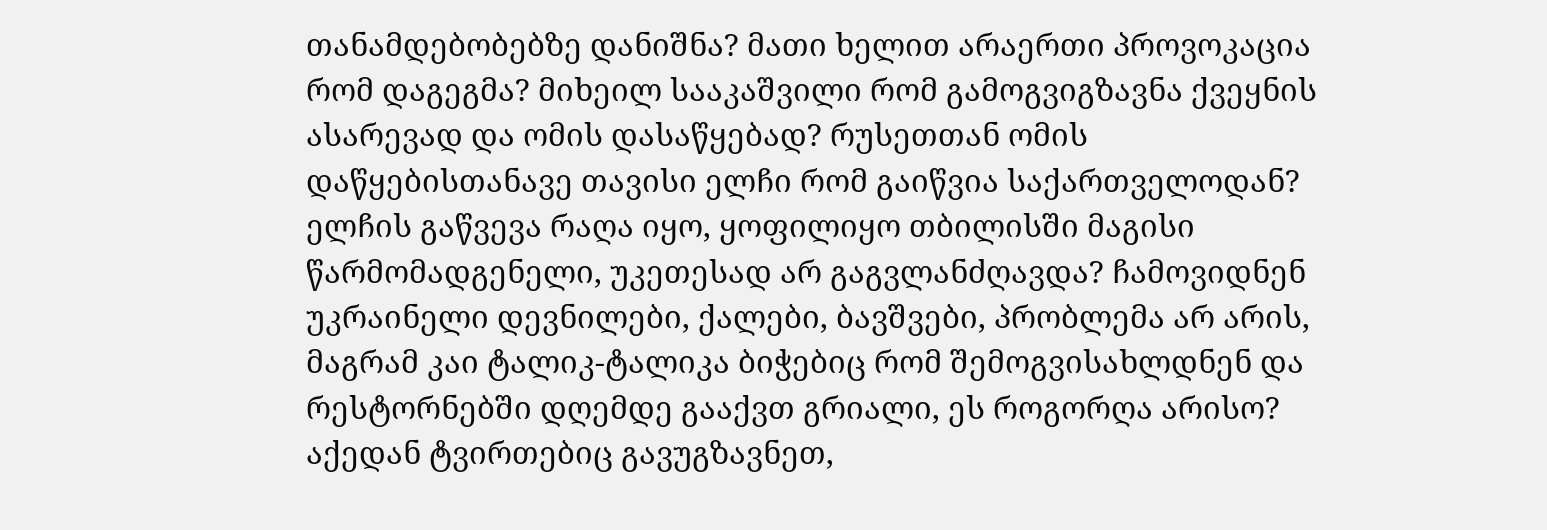თანამდებობებზე დანიშნა? მათი ხელით არაერთი პროვოკაცია რომ დაგეგმა? მიხეილ სააკაშვილი რომ გამოგვიგზავნა ქვეყნის ასარევად და ომის დასაწყებად? რუსეთთან ომის დაწყებისთანავე თავისი ელჩი რომ გაიწვია საქართველოდან? ელჩის გაწვევა რაღა იყო, ყოფილიყო თბილისში მაგისი წარმომადგენელი, უკეთესად არ გაგვლანძღავდა? ჩამოვიდნენ უკრაინელი დევნილები, ქალები, ბავშვები, პრობლემა არ არის, მაგრამ კაი ტალიკ-ტალიკა ბიჭებიც რომ შემოგვისახლდნენ და რესტორნებში დღემდე გააქვთ გრიალი, ეს როგორღა არისო? აქედან ტვირთებიც გავუგზავნეთ,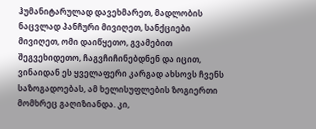ჰუმანიტარულად დავეხმარეთ, მადლობის ნაცვლად პანჩური მივიღეთ, სანქციები მივიღეთ, ომი დაიწყეთო, გვამებით შეგვეხიდეთო, ჩაგვჩიჩინებდნენ და იცით, ვინაიდან ეს ყველაფერი კარგად ახსოვს ჩვენს საზოგადოებას, ამ ხელისუფლების ზოგიერთი მომხრეც გაღიზიანდა. კი,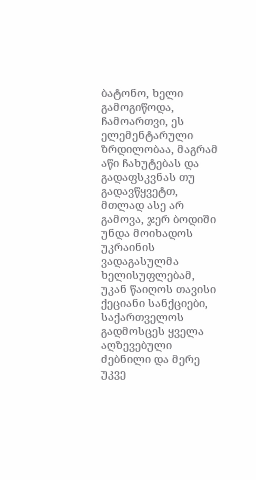ბატონო, ხელი გამოგიწოდა, ჩამოართვი, ეს ელემენტარული ზრდილობაა, მაგრამ აწი ჩახუტებას და გადაფსკვნას თუ გადავწყვეტთ, მთლად ასე არ გამოვა, ჯერ ბოდიში უნდა მოიხადოს უკრაინის ვადაგასულმა ხელისუფლებამ, უკან წაიღოს თავისი ქეციანი სანქციები, საქართველოს გადმოსცეს ყველა აღზევებული ძებნილი და მერე უკვე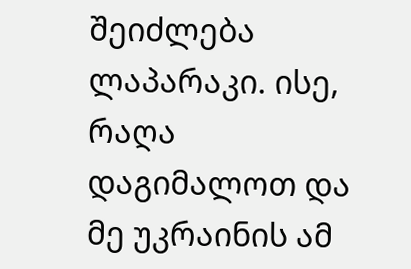შეიძლება ლაპარაკი. ისე, რაღა დაგიმალოთ და მე უკრაინის ამ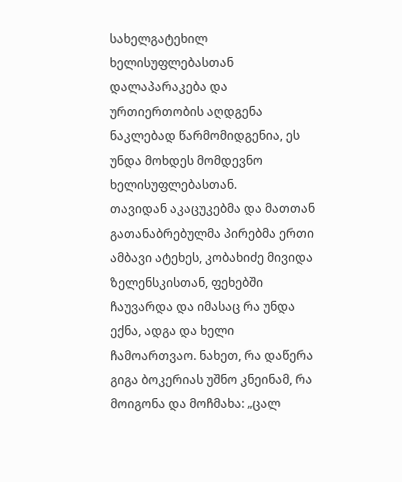სახელგატეხილ ხელისუფლებასთან დალაპარაკება და ურთიერთობის აღდგენა ნაკლებად წარმომიდგენია, ეს უნდა მოხდეს მომდევნო ხელისუფლებასთან.
თავიდან აკაცუკებმა და მათთან გათანაბრებულმა პირებმა ერთი ამბავი ატეხეს, კობახიძე მივიდა ზელენსკისთან, ფეხებში ჩაუვარდა და იმასაც რა უნდა ექნა, ადგა და ხელი ჩამოართვაო. ნახეთ, რა დაწერა გიგა ბოკერიას უშნო კნეინამ, რა მოიგონა და მოჩმახა: „ცალ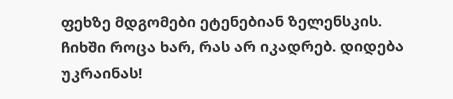ფეხზე მდგომები ეტენებიან ზელენსკის. ჩიხში როცა ხარ, რას არ იკადრებ. დიდება უკრაინას!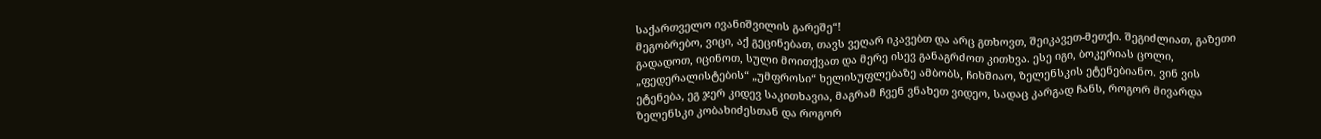საქართველო ივანიშვილის გარეშე“!
მეგობრებო, ვიცი, აქ გეცინებათ, თავს ვეღარ იკავებთ და არც გთხოვთ, შეიკავეთ-მეთქი. შეგიძლიათ, გაზეთი გადადოთ, იცინოთ, სული მოითქვათ და მერე ისევ განაგრძოთ კითხვა. ესე იგი, ბოკერიას ცოლი, „ფედერალისტების“ „უმფროსი“ ხელისუფლებაზე ამბობს, ჩიხშიაო, ზელენსკის ეტენებიანო. ვინ ვის ეტენება, ეგ ჯერ კიდევ საკითხავია, მაგრამ ჩვენ ვნახეთ ვიდეო, სადაც კარგად ჩანს, როგორ მივარდა ზელენსკი კობახიძესთან და როგორ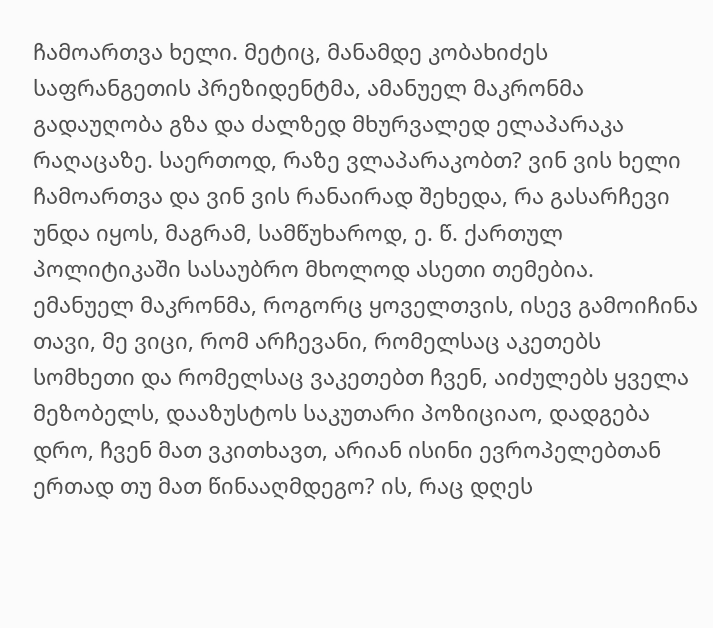ჩამოართვა ხელი. მეტიც, მანამდე კობახიძეს საფრანგეთის პრეზიდენტმა, ამანუელ მაკრონმა გადაუღობა გზა და ძალზედ მხურვალედ ელაპარაკა რაღაცაზე. საერთოდ, რაზე ვლაპარაკობთ? ვინ ვის ხელი ჩამოართვა და ვინ ვის რანაირად შეხედა, რა გასარჩევი უნდა იყოს, მაგრამ, სამწუხაროდ, ე. წ. ქართულ პოლიტიკაში სასაუბრო მხოლოდ ასეთი თემებია.
ემანუელ მაკრონმა, როგორც ყოველთვის, ისევ გამოიჩინა თავი, მე ვიცი, რომ არჩევანი, რომელსაც აკეთებს სომხეთი და რომელსაც ვაკეთებთ ჩვენ, აიძულებს ყველა მეზობელს, დააზუსტოს საკუთარი პოზიციაო, დადგება დრო, ჩვენ მათ ვკითხავთ, არიან ისინი ევროპელებთან ერთად თუ მათ წინააღმდეგო? ის, რაც დღეს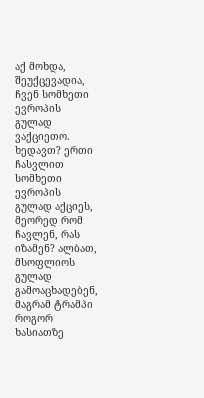აქ მოხდა, შეუქცევადია, ჩვენ სომხეთი ევროპის გულად ვაქციეთო. ხედავთ? ერთი ჩასვლით სომხეთი ევროპის გულად აქციეს, მეორედ რომ ჩავლენ, რას იზამენ? ალბათ, მსოფლიოს გულად გამოაცხადებენ, მაგრამ ტრამპი როგორ ხასიათზე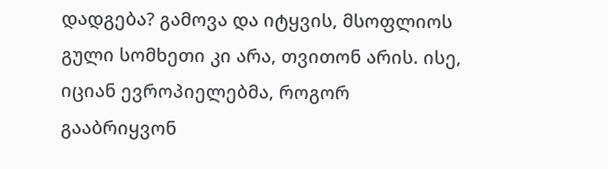დადგება? გამოვა და იტყვის, მსოფლიოს გული სომხეთი კი არა, თვითონ არის. ისე, იციან ევროპიელებმა, როგორ გააბრიყვონ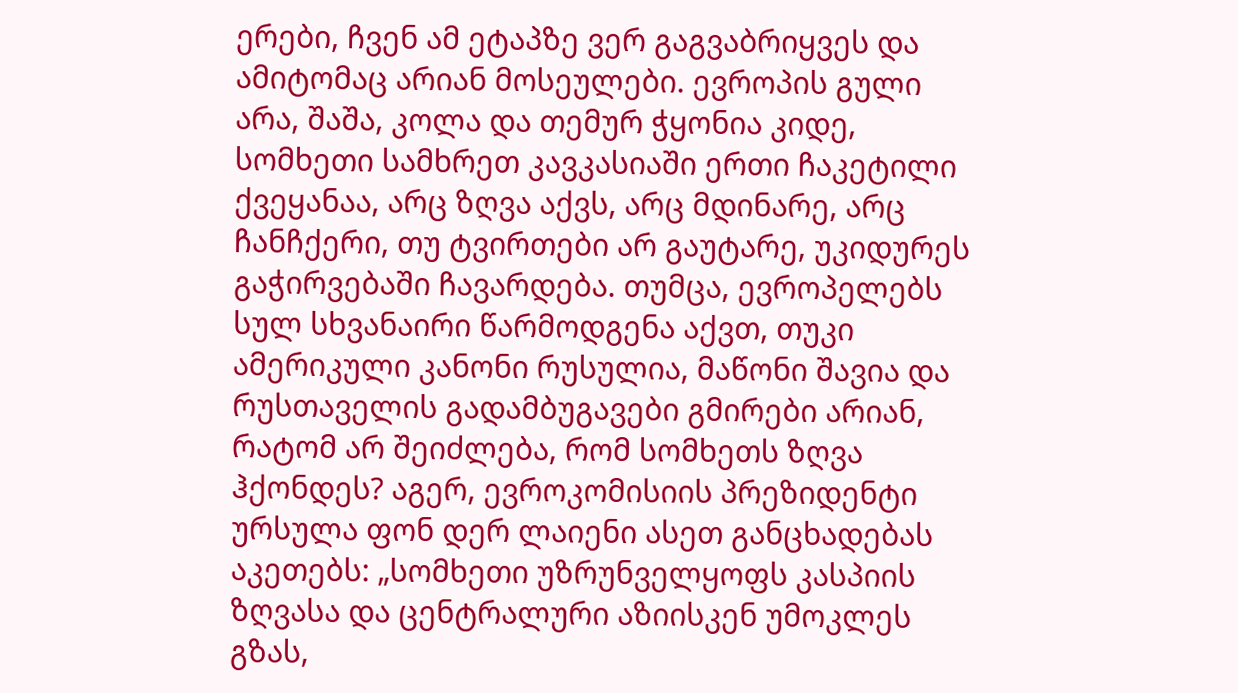ერები, ჩვენ ამ ეტაპზე ვერ გაგვაბრიყვეს და ამიტომაც არიან მოსეულები. ევროპის გული არა, შაშა, კოლა და თემურ ჭყონია კიდე, სომხეთი სამხრეთ კავკასიაში ერთი ჩაკეტილი ქვეყანაა, არც ზღვა აქვს, არც მდინარე, არც ჩანჩქერი, თუ ტვირთები არ გაუტარე, უკიდურეს გაჭირვებაში ჩავარდება. თუმცა, ევროპელებს სულ სხვანაირი წარმოდგენა აქვთ, თუკი ამერიკული კანონი რუსულია, მაწონი შავია და რუსთაველის გადამბუგავები გმირები არიან, რატომ არ შეიძლება, რომ სომხეთს ზღვა ჰქონდეს? აგერ, ევროკომისიის პრეზიდენტი ურსულა ფონ დერ ლაიენი ასეთ განცხადებას აკეთებს: „სომხეთი უზრუნველყოფს კასპიის ზღვასა და ცენტრალური აზიისკენ უმოკლეს გზას,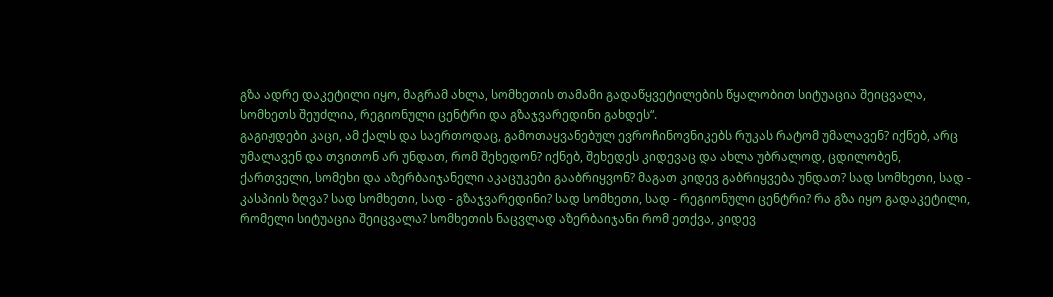გზა ადრე დაკეტილი იყო, მაგრამ ახლა, სომხეთის თამამი გადაწყვეტილების წყალობით სიტუაცია შეიცვალა, სომხეთს შეუძლია, რეგიონული ცენტრი და გზაჯვარედინი გახდეს“.
გაგიჟდები კაცი, ამ ქალს და საერთოდაც, გამოთაყვანებულ ევროჩინოვნიკებს რუკას რატომ უმალავენ? იქნებ, არც უმალავენ და თვითონ არ უნდათ, რომ შეხედონ? იქნებ, შეხედეს კიდევაც და ახლა უბრალოდ, ცდილობენ, ქართველი, სომეხი და აზერბაიჯანელი აკაცუკები გააბრიყვონ? მაგათ კიდევ გაბრიყვება უნდათ? სად სომხეთი, სად - კასპიის ზღვა? სად სომხეთი, სად - გზაჯვარედინი? სად სომხეთი, სად - რეგიონული ცენტრი? რა გზა იყო გადაკეტილი, რომელი სიტუაცია შეიცვალა? სომხეთის ნაცვლად აზერბაიჯანი რომ ეთქვა, კიდევ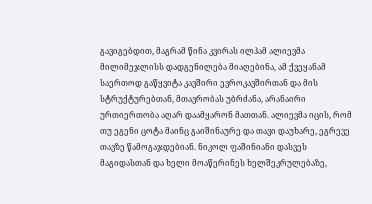გავიგებდით, მაგრამ წინა კვირას ილჰამ ალიევმა მილიმეჯლისს დადგენილება მიაღებინა, ამ ქვეყანამ საერთოდ გაწყვიტა კავშირი ევროკავშირთან და მის სტრუქტურებთან, მთავრობას უბრძანა, არანაირი ურთიერთობა აღარ დაამყარონ მათთან. ალიევმა იცის, რომ თუ ეგენი ცოტა მაინც გაიშინაურე და თავი დაუხარე, ეგრევე თავზე წამოგაჯდებიან. ნიკოლ ფაშინიანი დასვეს მაგიდასთან და ხელი მოაწერინეს ხელშეკრულებაზე,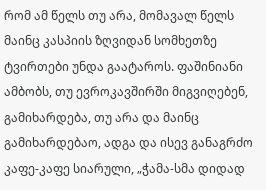რომ ამ წელს თუ არა, მომავალ წელს მაინც კასპიის ზღვიდან სომხეთზე ტვირთები უნდა გაატაროს. ფაშინიანი ამბობს, თუ ევროკავშირში მიგვიღებენ, გამიხარდება, თუ არა და მაინც გამიხარდებაო, ადგა და ისევ განაგრძო კაფე-კაფე სიარული, „ჭამა-სმა დიდად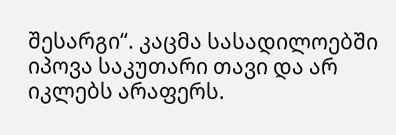შესარგი“. კაცმა სასადილოებში იპოვა საკუთარი თავი და არ იკლებს არაფერს.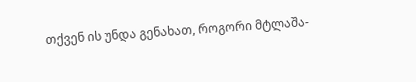თქვენ ის უნდა გენახათ, როგორი მტლაშა-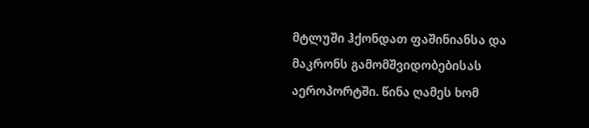მტლუში ჰქონდათ ფაშინიანსა და მაკრონს გამომშვიდობებისას აეროპორტში. წინა ღამეს ხომ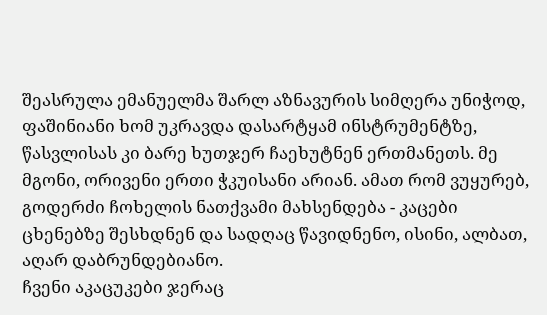შეასრულა ემანუელმა შარლ აზნავურის სიმღერა უნიჭოდ, ფაშინიანი ხომ უკრავდა დასარტყამ ინსტრუმენტზე, წასვლისას კი ბარე ხუთჯერ ჩაეხუტნენ ერთმანეთს. მე მგონი, ორივენი ერთი ჭკუისანი არიან. ამათ რომ ვუყურებ, გოდერძი ჩოხელის ნათქვამი მახსენდება - კაცები ცხენებზე შესხდნენ და სადღაც წავიდნენო, ისინი, ალბათ, აღარ დაბრუნდებიანო.
ჩვენი აკაცუკები ჯერაც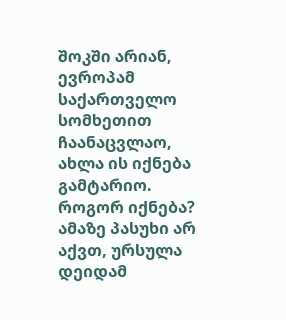შოკში არიან, ევროპამ საქართველო სომხეთით ჩაანაცვლაო, ახლა ის იქნება გამტარიო. როგორ იქნება? ამაზე პასუხი არ აქვთ, ურსულა დეიდამ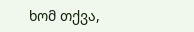ხომ თქვა,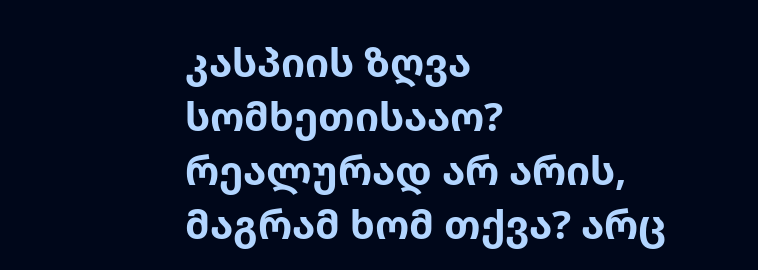კასპიის ზღვა სომხეთისააო? რეალურად არ არის, მაგრამ ხომ თქვა? არც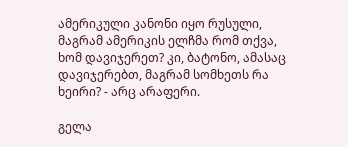ამერიკული კანონი იყო რუსული, მაგრამ ამერიკის ელჩმა რომ თქვა, ხომ დავიჯერეთ? კი, ბატონო, ამასაც დავიჯერებთ, მაგრამ სომხეთს რა ხეირი? - არც არაფერი.

გელა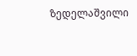ზედელაშვილი